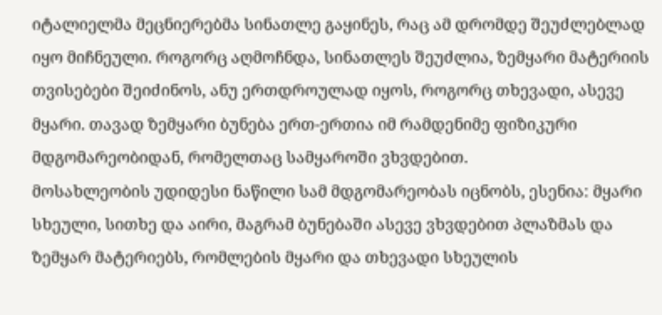იტალიელმა მეცნიერებმა სინათლე გაყინეს, რაც ამ დრომდე შეუძლებლად იყო მიჩნეული. როგორც აღმოჩნდა, სინათლეს შეუძლია, ზემყარი მატერიის თვისებები შეიძინოს, ანუ ერთდროულად იყოს, როგორც თხევადი, ასევე მყარი. თავად ზემყარი ბუნება ერთ-ერთია იმ რამდენიმე ფიზიკური მდგომარეობიდან, რომელთაც სამყაროში ვხვდებით.
მოსახლეობის უდიდესი ნაწილი სამ მდგომარეობას იცნობს, ესენია: მყარი სხეული, სითხე და აირი, მაგრამ ბუნებაში ასევე ვხვდებით პლაზმას და ზემყარ მატერიებს, რომლების მყარი და თხევადი სხეულის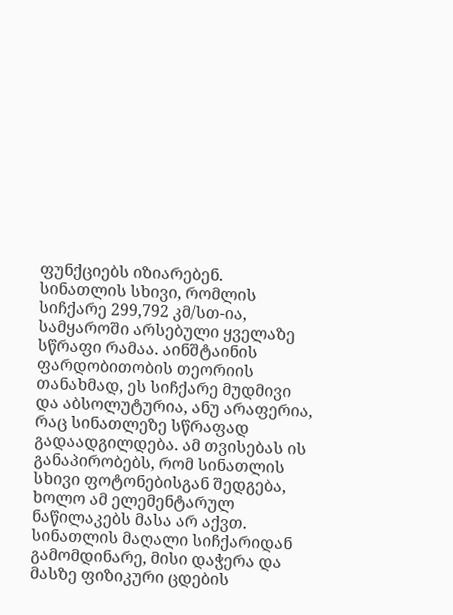ფუნქციებს იზიარებენ.
სინათლის სხივი, რომლის სიჩქარე 299,792 კმ/სთ-ია, სამყაროში არსებული ყველაზე სწრაფი რამაა. აინშტაინის ფარდობითობის თეორიის თანახმად, ეს სიჩქარე მუდმივი და აბსოლუტურია, ანუ არაფერია, რაც სინათლეზე სწრაფად გადაადგილდება. ამ თვისებას ის განაპირობებს, რომ სინათლის სხივი ფოტონებისგან შედგება, ხოლო ამ ელემენტარულ ნაწილაკებს მასა არ აქვთ. სინათლის მაღალი სიჩქარიდან გამომდინარე, მისი დაჭერა და მასზე ფიზიკური ცდების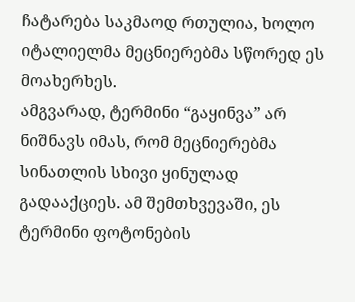ჩატარება საკმაოდ რთულია, ხოლო იტალიელმა მეცნიერებმა სწორედ ეს მოახერხეს.
ამგვარად, ტერმინი “გაყინვა” არ ნიშნავს იმას, რომ მეცნიერებმა სინათლის სხივი ყინულად გადააქციეს. ამ შემთხვევაში, ეს ტერმინი ფოტონების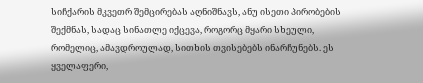სიჩქარის მკვეთრ შემცირებას აღნიშნავს, ანუ ისეთი პირობების შექმნას, სადაც სინათლე იქცევა, როგორც მყარი სხეული, რომელიც, ამავდროულად, სითხის თვისებებს ინარჩუნებს. ეს ყველაფერი,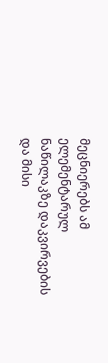მეცნიერებს ამ ელემენტარულ ნაწილაკზე დაკვირვების და მისი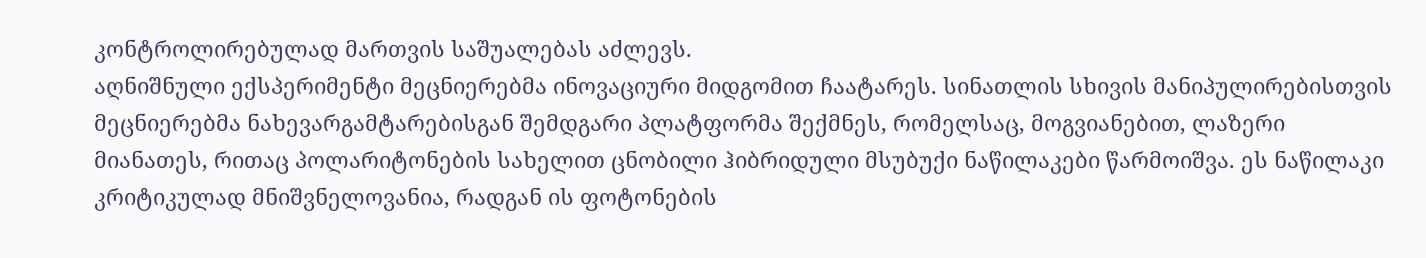კონტროლირებულად მართვის საშუალებას აძლევს.
აღნიშნული ექსპერიმენტი მეცნიერებმა ინოვაციური მიდგომით ჩაატარეს. სინათლის სხივის მანიპულირებისთვის მეცნიერებმა ნახევარგამტარებისგან შემდგარი პლატფორმა შექმნეს, რომელსაც, მოგვიანებით, ლაზერი მიანათეს, რითაც პოლარიტონების სახელით ცნობილი ჰიბრიდული მსუბუქი ნაწილაკები წარმოიშვა. ეს ნაწილაკი კრიტიკულად მნიშვნელოვანია, რადგან ის ფოტონების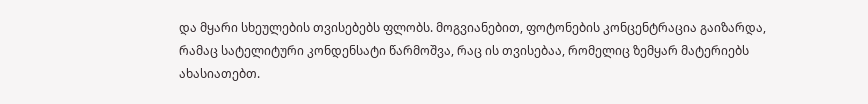და მყარი სხეულების თვისებებს ფლობს. მოგვიანებით, ფოტონების კონცენტრაცია გაიზარდა, რამაც სატელიტური კონდენსატი წარმოშვა, რაც ის თვისებაა, რომელიც ზემყარ მატერიებს ახასიათებთ.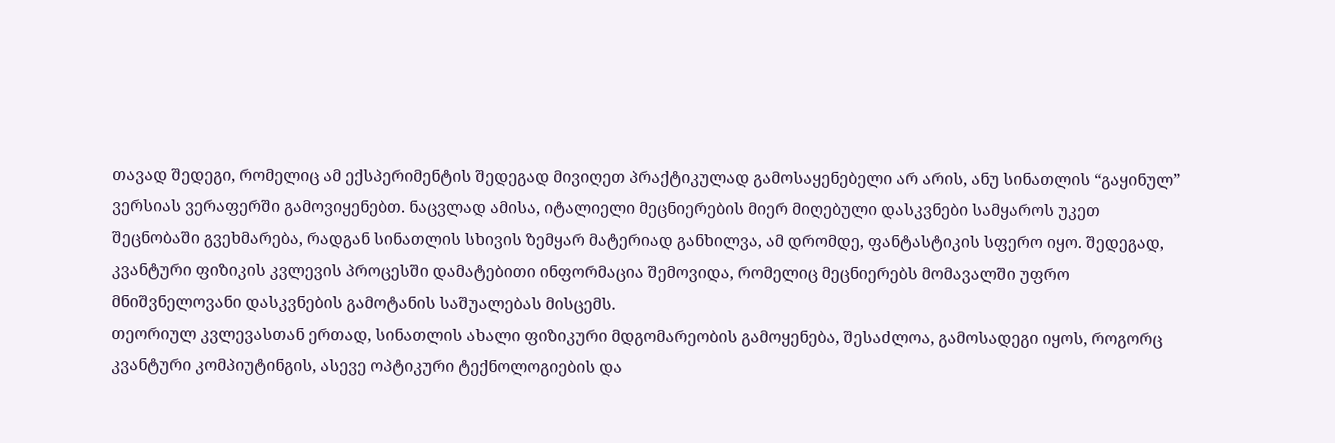თავად შედეგი, რომელიც ამ ექსპერიმენტის შედეგად მივიღეთ პრაქტიკულად გამოსაყენებელი არ არის, ანუ სინათლის “გაყინულ” ვერსიას ვერაფერში გამოვიყენებთ. ნაცვლად ამისა, იტალიელი მეცნიერების მიერ მიღებული დასკვნები სამყაროს უკეთ შეცნობაში გვეხმარება, რადგან სინათლის სხივის ზემყარ მატერიად განხილვა, ამ დრომდე, ფანტასტიკის სფერო იყო. შედეგად, კვანტური ფიზიკის კვლევის პროცესში დამატებითი ინფორმაცია შემოვიდა, რომელიც მეცნიერებს მომავალში უფრო მნიშვნელოვანი დასკვნების გამოტანის საშუალებას მისცემს.
თეორიულ კვლევასთან ერთად, სინათლის ახალი ფიზიკური მდგომარეობის გამოყენება, შესაძლოა, გამოსადეგი იყოს, როგორც კვანტური კომპიუტინგის, ასევე ოპტიკური ტექნოლოგიების და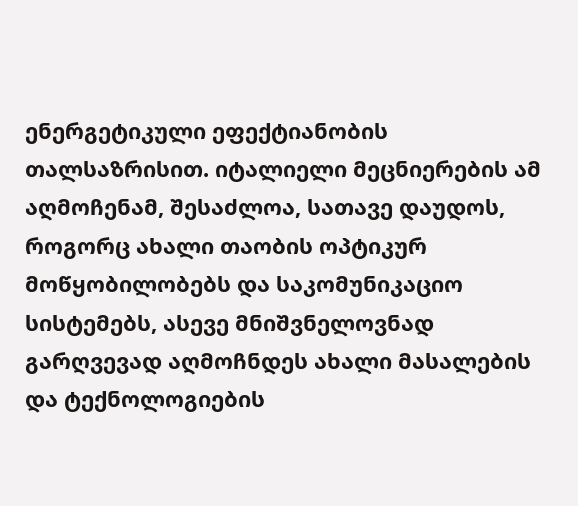ენერგეტიკული ეფექტიანობის თალსაზრისით. იტალიელი მეცნიერების ამ აღმოჩენამ, შესაძლოა, სათავე დაუდოს, როგორც ახალი თაობის ოპტიკურ მოწყობილობებს და საკომუნიკაციო სისტემებს, ასევე მნიშვნელოვნად გარღვევად აღმოჩნდეს ახალი მასალების და ტექნოლოგიების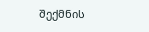შექმნის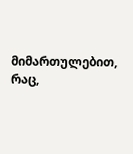მიმართულებით, რაც,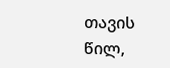თავის წილ,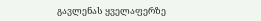გავლენას ყველაფერზე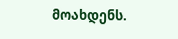მოახდენს.